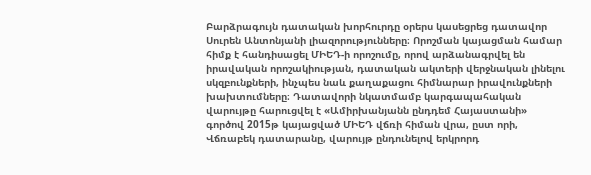Բարձրագույն դատական խորհուրդը օրերս կասեցրեց դատավոր Սուրեն Անտոնյանի լիազորությունները։ Որոշման կայացման համար հիմք է հանդիսացել ՄԻԵԴ-ի որոշումը, որով արձանագրվել են իրավական որոշակիության, դատական ակտերի վերջնական լինելու սկզբունքների, ինչպես նաև քաղաքացու հիմնարար իրավունքների խախտումները։ Դատավորի նկատմամբ կարգապահական վարույթը հարուցվել է «Ամիրխանյանն ընդդեմ Հայաստանի» գործով 2015թ կայացված ՄԻԵԴ վճռի հիման վրա, ըստ որի, Վճռաբեկ դատարանը, վարույթ ընդունելով երկրորդ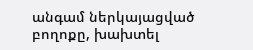անգամ ներկայացված բողոքը, խախտել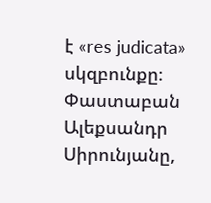է «res judicata» սկզբունքը։
Փաստաբան Ալեքսանդր Սիրունյանը,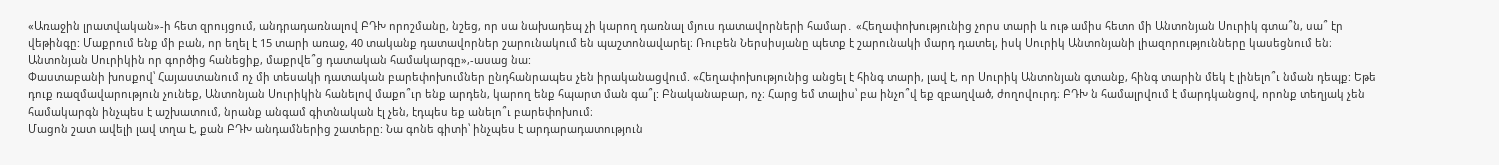«Առաջին լրատվական»-ի հետ զրույցում, անդրադառնալով ԲԴԽ որոշմանը, նշեց, որ սա նախադեպ չի կարող դառնալ մյուս դատավորների համար․ «Հեղափոխությունից չորս տարի և ութ ամիս հետո մի Անտոնյան Սուրիկ գտա՞ն, սա՞ էր վեթինգը: Մաքրում ենք մի բան, որ եղել է 15 տարի առաջ, 40 տականք դատավորներ շարունակում են պաշտոնավարել։ Ռուբեն Ներսիսյանը պետք է շարունակի մարդ դատել, իսկ Սուրիկ Անտոնյանի լիազորությունները կասեցնում են։ Անտոնյան Սուրիկին որ գործից հանեցիք, մաքրվե՞ց դատական համակարգը»,-ասաց նա:
Փաստաբանի խոսքով՝ Հայաստանում ոչ մի տեսակի դատական բարեփոխումներ ընդհանրապես չեն իրականացվում. «Հեղափոխությունից անցել է հինգ տարի, լավ է, որ Սուրիկ Անտոնյան գտանք, հինգ տարին մեկ է լինելո՞ւ նման դեպք: Եթե դուք ռազմավարություն չունեք, Անտոնյան Սուրիկին հանելով մաքո՞ւր ենք արդեն, կարող ենք հպարտ ման գա՞լ: Բնականաբար, ոչ։ Հարց եմ տալիս՝ բա ինչո՞վ եք զբաղված, ժողովուրդ։ ԲԴԽ ն համալրվում է մարդկանցով, որոնք տեղյակ չեն համակարգն ինչպես է աշխատում, նրանք անգամ գիտնական էլ չեն, էդպես եք անելո՞ւ բարեփոխում։
Մացոն շատ ավելի լավ տղա է, քան ԲԴԽ անդամներից շատերը: Նա գոնե գիտի՝ ինչպես է արդարադատություն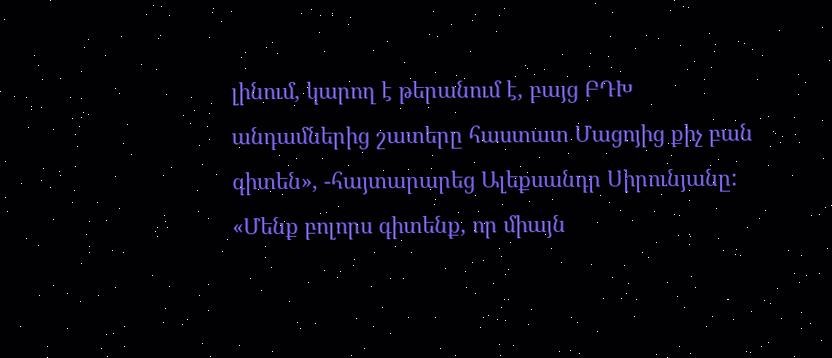լինում, կարող է թերանում է, բայց ԲԴԽ անդամներից շատերը հաստատ Մացոյից քիչ բան գիտեն», -հայտարարեց Ալեքսանդր Սիրունյանը:
«Մենք բոլորս գիտենք, որ միայն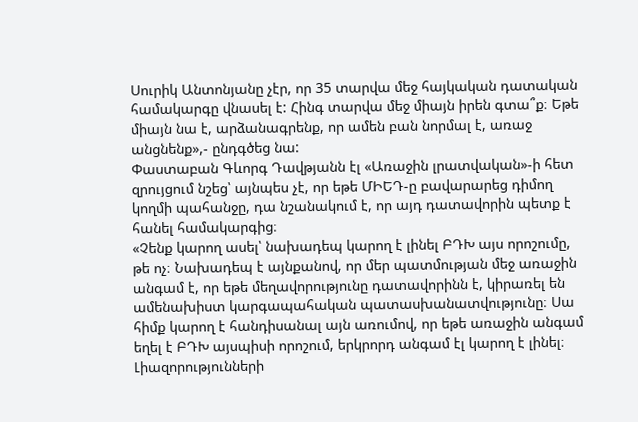Սուրիկ Անտոնյանը չէր, որ 35 տարվա մեջ հայկական դատական համակարգը վնասել է: Հինգ տարվա մեջ միայն իրեն գտա՞ք։ Եթե միայն նա է, արձանագրենք, որ ամեն բան նորմալ է, առաջ անցնենք»,- ընդգծեց նա:
Փաստաբան Գևորգ Դավթյանն էլ «Առաջին լրատվական»-ի հետ զրույցում նշեց՝ այնպես չէ, որ եթե ՄԻԵԴ-ը բավարարեց դիմող կողմի պահանջը, դա նշանակում է, որ այդ դատավորին պետք է հանել համակարգից։
«Չենք կարող ասել՝ նախադեպ կարող է լինել ԲԴԽ այս որոշումը, թե ոչ։ Նախադեպ է այնքանով, որ մեր պատմության մեջ առաջին անգամ է, որ եթե մեղավորությունը դատավորինն է, կիրառել են ամենախիստ կարգապահական պատասխանատվությունը։ Սա հիմք կարող է հանդիսանալ այն առումով, որ եթե առաջին անգամ եղել է ԲԴԽ այսպիսի որոշում, երկրորդ անգամ էլ կարող է լինել։ Լիազորությունների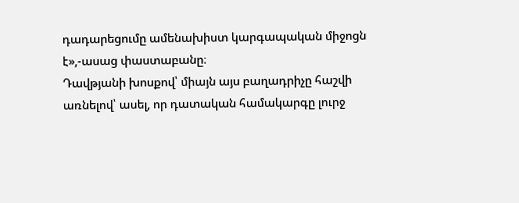դադարեցումը ամենախիստ կարգապական միջոցն է»,-ասաց փաստաբանը։
Դավթյանի խոսքով՝ միայն այս բաղադրիչը հաշվի առնելով՝ ասել, որ դատական համակարգը լուրջ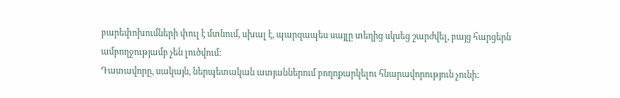բարեփոխումների փուլ է մտնում, սխալ է, պարզապես սայլը տեղից սկսեց շարժվել, բայց հարցերն ամբողջությամբ չեն լուծվում։
Դատավորը, սակայն, ներպետական ատյաններում բողոքարկելու հնարավորություն չունի։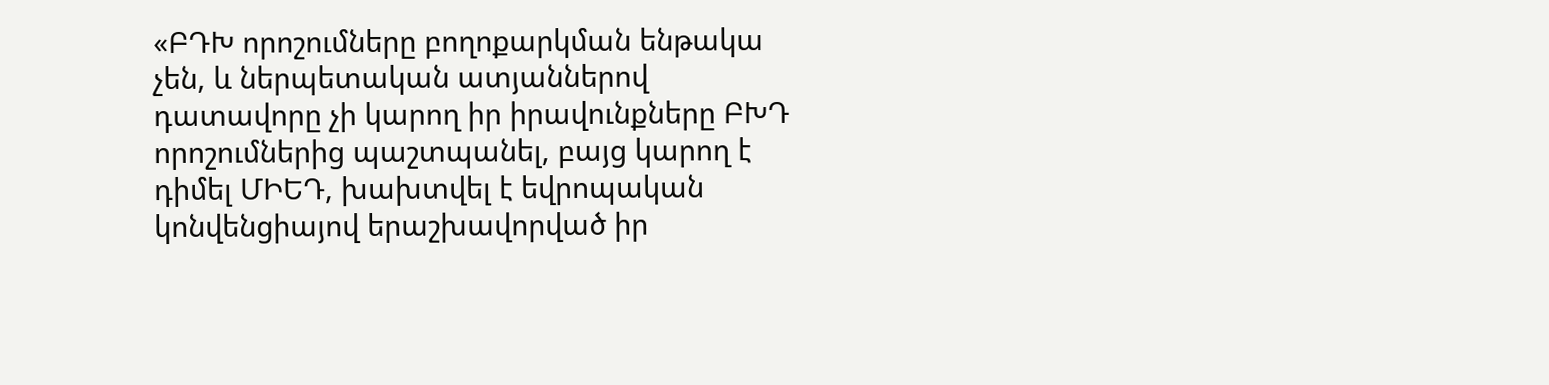«ԲԴԽ որոշումները բողոքարկման ենթակա չեն, և ներպետական ատյաններով դատավորը չի կարող իր իրավունքները ԲԽԴ որոշումներից պաշտպանել, բայց կարող է դիմել ՄԻԵԴ, խախտվել է եվրոպական կոնվենցիայով երաշխավորված իր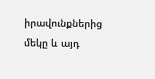իրավունքներից մեկը և այդ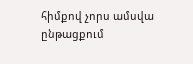հիմքով չորս ամսվա ընթացքում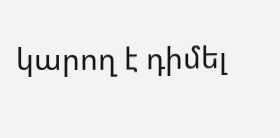կարող է դիմել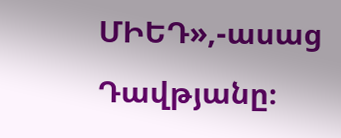ՄԻԵԴ»,-ասաց Դավթյանը։